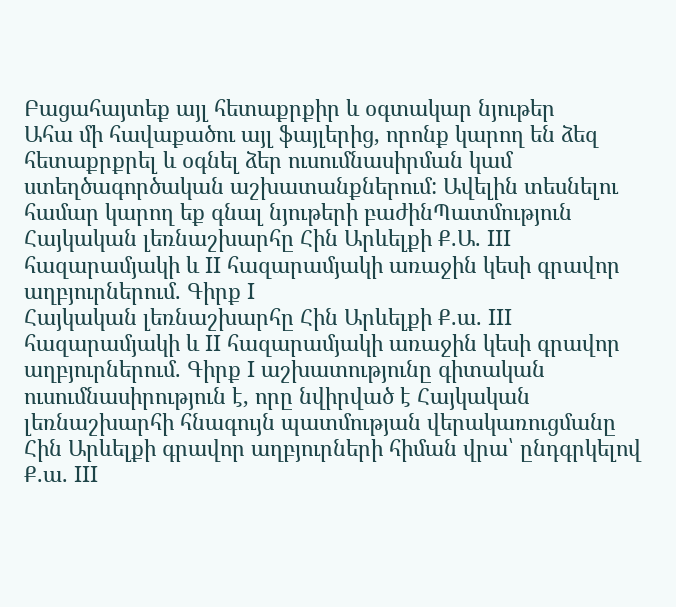Բացահայտեք այլ հետաքրքիր և օգտակար նյութեր
Ահա մի հավաքածու այլ ֆայլերից, որոնք կարող են ձեզ հետաքրքրել և օգնել ձեր ուսումնասիրման կամ ստեղծագործական աշխատանքներում: Ավելին տեսնելու համար կարող եք գնալ նյութերի բաժինՊատմություն
Հայկական լեռնաշխարհը Հին Արևելքի Ք.Ա. III հազարամյակի և II հազարամյակի առաջին կեսի գրավոր աղբյուրներում. Գիրք I
Հայկական լեռնաշխարհը Հին Արևելքի Ք.ա. III հազարամյակի և II հազարամյակի առաջին կեսի գրավոր աղբյուրներում. Գիրք I աշխատությունը գիտական ուսումնասիրություն է, որը նվիրված է Հայկական լեռնաշխարհի հնագույն պատմության վերակառուցմանը Հին Արևելքի գրավոր աղբյուրների հիման վրա՝ ընդգրկելով Ք.ա. III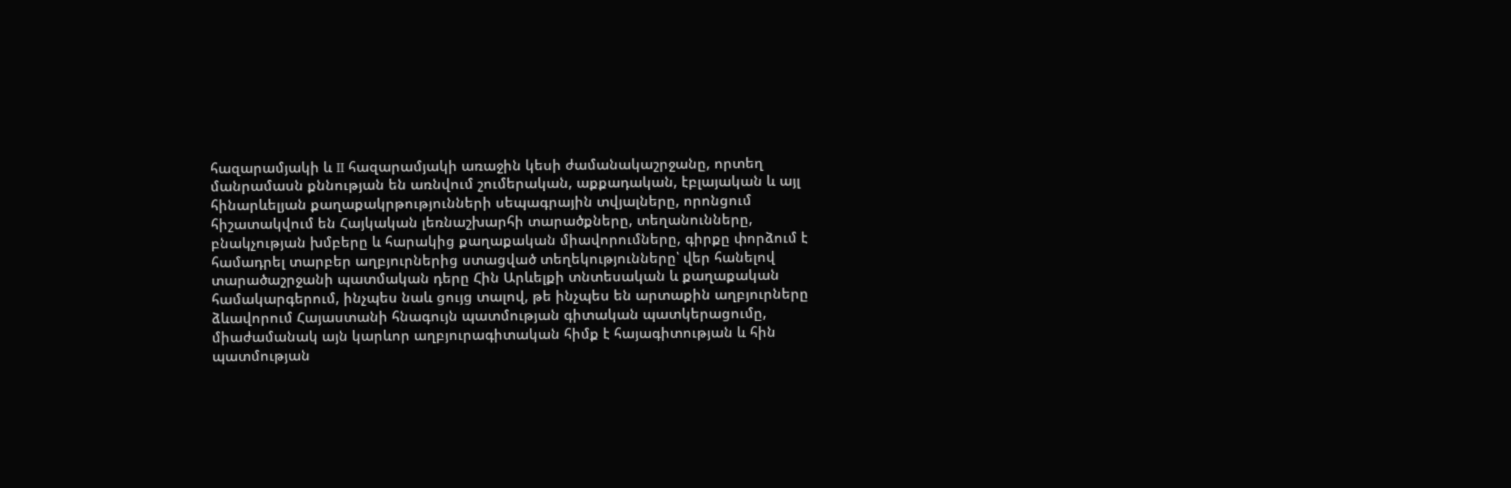հազարամյակի և II հազարամյակի առաջին կեսի ժամանակաշրջանը, որտեղ մանրամասն քննության են առնվում շումերական, աքքադական, էբլայական և այլ հինարևելյան քաղաքակրթությունների սեպագրային տվյալները, որոնցում հիշատակվում են Հայկական լեռնաշխարհի տարածքները, տեղանունները, բնակչության խմբերը և հարակից քաղաքական միավորումները, գիրքը փորձում է համադրել տարբեր աղբյուրներից ստացված տեղեկությունները՝ վեր հանելով տարածաշրջանի պատմական դերը Հին Արևելքի տնտեսական և քաղաքական համակարգերում, ինչպես նաև ցույց տալով, թե ինչպես են արտաքին աղբյուրները ձևավորում Հայաստանի հնագույն պատմության գիտական պատկերացումը, միաժամանակ այն կարևոր աղբյուրագիտական հիմք է հայագիտության և հին պատմության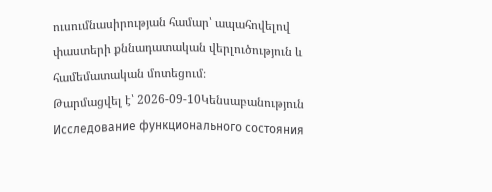ուսումնասիրության համար՝ ապահովելով փաստերի քննադատական վերլուծություն և համեմատական մոտեցում։
Թարմացվել է՝ 2026-09-10Կենսաբանություն
Исследование функционального состояния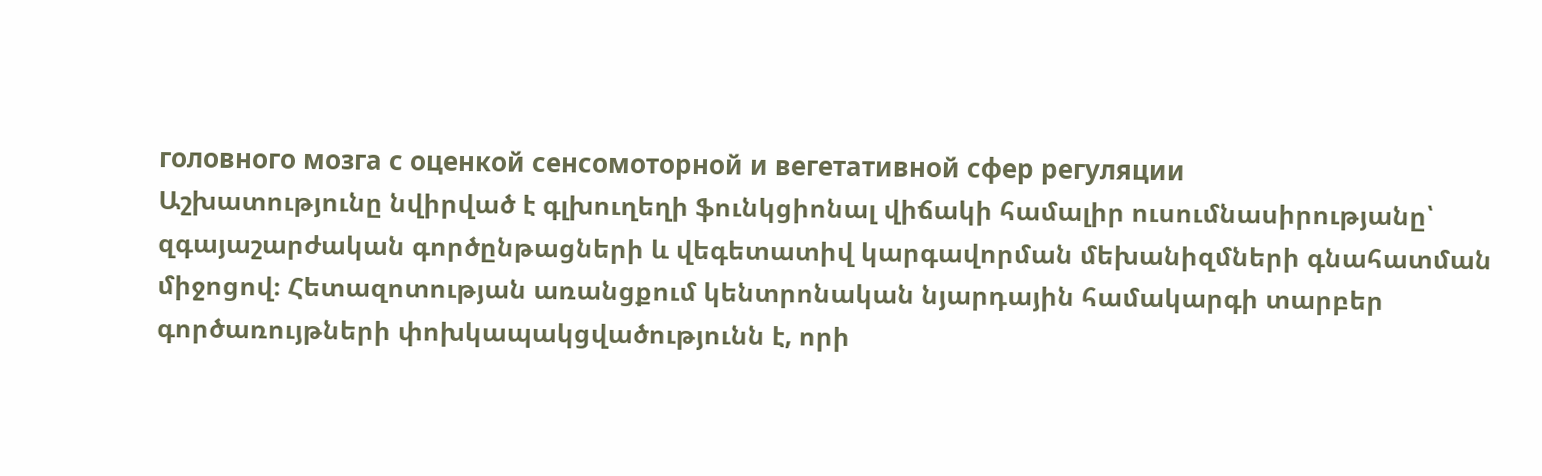головного мозга с оценкой сенсомоторной и вегетативной сфер регуляции
Աշխատությունը նվիրված է գլխուղեղի ֆունկցիոնալ վիճակի համալիր ուսումնասիրությանը՝ զգայաշարժական գործընթացների և վեգետատիվ կարգավորման մեխանիզմների գնահատման միջոցով։ Հետազոտության առանցքում կենտրոնական նյարդային համակարգի տարբեր գործառույթների փոխկապակցվածությունն է, որի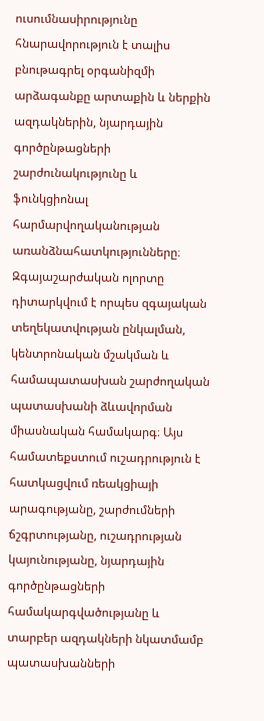ուսումնասիրությունը հնարավորություն է տալիս բնութագրել օրգանիզմի արձագանքը արտաքին և ներքին ազդակներին, նյարդային գործընթացների շարժունակությունը և ֆունկցիոնալ հարմարվողականության առանձնահատկությունները։ Զգայաշարժական ոլորտը դիտարկվում է որպես զգայական տեղեկատվության ընկալման, կենտրոնական մշակման և համապատասխան շարժողական պատասխանի ձևավորման միասնական համակարգ։ Այս համատեքստում ուշադրություն է հատկացվում ռեակցիայի արագությանը, շարժումների ճշգրտությանը, ուշադրության կայունությանը, նյարդային գործընթացների համակարգվածությանը և տարբեր ազդակների նկատմամբ պատասխանների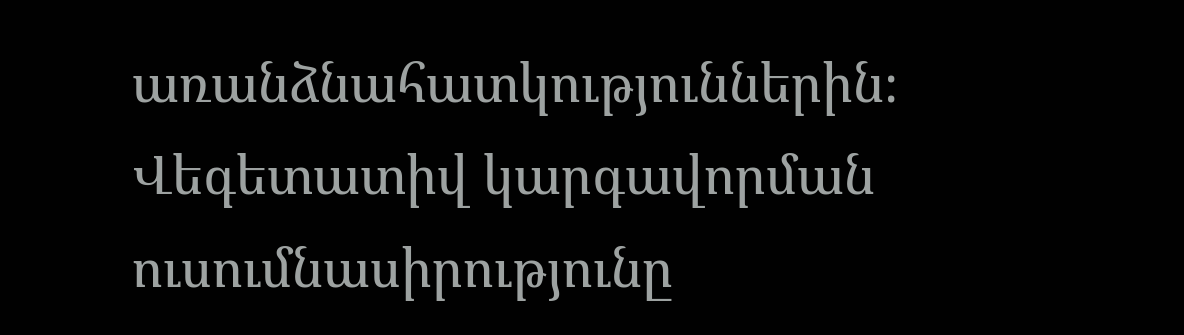առանձնահատկություններին։ Վեգետատիվ կարգավորման ուսումնասիրությունը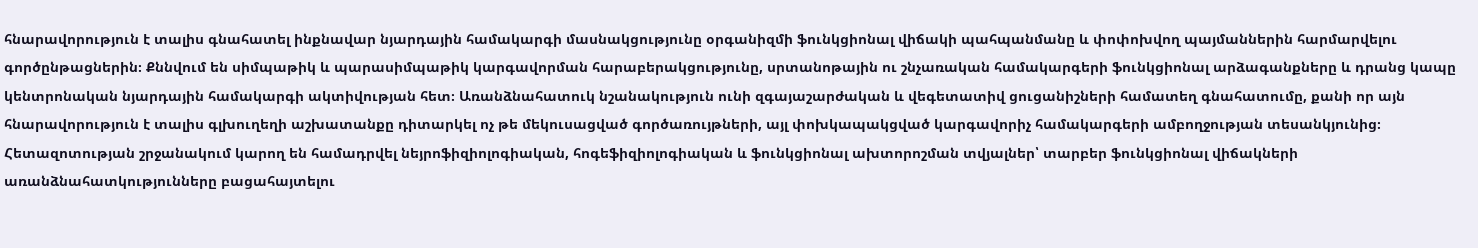հնարավորություն է տալիս գնահատել ինքնավար նյարդային համակարգի մասնակցությունը օրգանիզմի ֆունկցիոնալ վիճակի պահպանմանը և փոփոխվող պայմաններին հարմարվելու գործընթացներին։ Քննվում են սիմպաթիկ և պարասիմպաթիկ կարգավորման հարաբերակցությունը, սրտանոթային ու շնչառական համակարգերի ֆունկցիոնալ արձագանքները և դրանց կապը կենտրոնական նյարդային համակարգի ակտիվության հետ։ Առանձնահատուկ նշանակություն ունի զգայաշարժական և վեգետատիվ ցուցանիշների համատեղ գնահատումը, քանի որ այն հնարավորություն է տալիս գլխուղեղի աշխատանքը դիտարկել ոչ թե մեկուսացված գործառույթների, այլ փոխկապակցված կարգավորիչ համակարգերի ամբողջության տեսանկյունից։ Հետազոտության շրջանակում կարող են համադրվել նեյրոֆիզիոլոգիական, հոգեֆիզիոլոգիական և ֆունկցիոնալ ախտորոշման տվյալներ՝ տարբեր ֆունկցիոնալ վիճակների առանձնահատկությունները բացահայտելու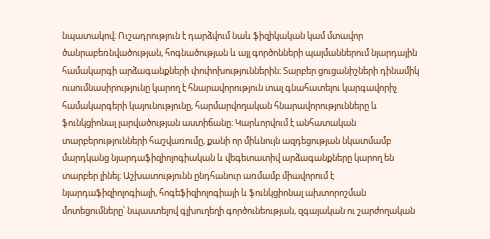նպատակով։ Ուշադրություն է դարձվում նաև ֆիզիկական կամ մտավոր ծանրաբեռնվածության, հոգնածության և այլ գործոնների պայմաններում նյարդային համակարգի արձագանքների փոփոխություններին։ Տարբեր ցուցանիշների դինամիկ ուսումնասիրությունը կարող է հնարավորություն տալ գնահատելու կարգավորիչ համակարգերի կայունությունը, հարմարվողական հնարավորությունները և ֆունկցիոնալ լարվածության աստիճանը։ Կարևորվում է անհատական տարբերությունների հաշվառումը, քանի որ միևնույն ազդեցության նկատմամբ մարդկանց նյարդաֆիզիոլոգիական և վեգետատիվ արձագանքները կարող են տարբեր լինել։ Աշխատությունն ընդհանուր առմամբ միավորում է նյարդաֆիզիոլոգիայի, հոգեֆիզիոլոգիայի և ֆունկցիոնալ ախտորոշման մոտեցումները՝ նպաստելով գլխուղեղի գործունեության, զգայական ու շարժողական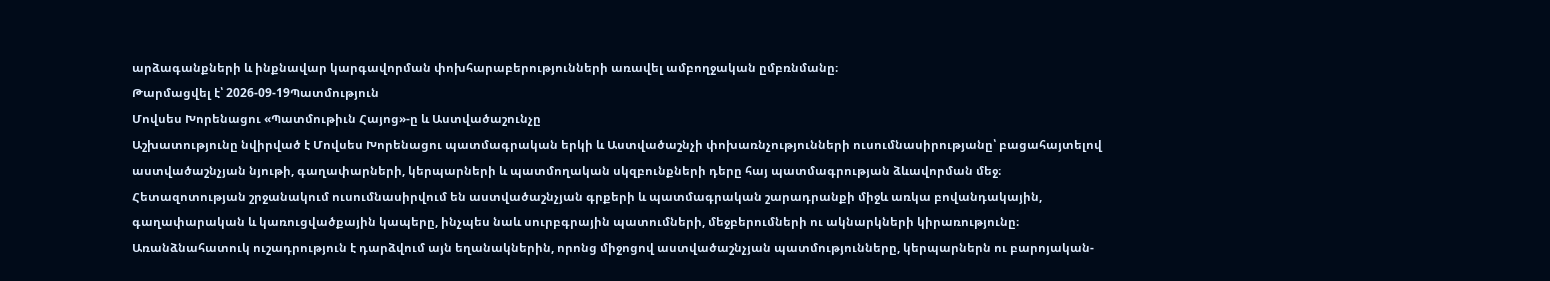արձագանքների և ինքնավար կարգավորման փոխհարաբերությունների առավել ամբողջական ըմբռնմանը։
Թարմացվել է՝ 2026-09-19Պատմություն
Մովսես Խորենացու «Պատմութիւն Հայոց»-ը և Աստվածաշունչը
Աշխատությունը նվիրված է Մովսես Խորենացու պատմագրական երկի և Աստվածաշնչի փոխառնչությունների ուսումնասիրությանը՝ բացահայտելով աստվածաշնչյան նյութի, գաղափարների, կերպարների և պատմողական սկզբունքների դերը հայ պատմագրության ձևավորման մեջ։ Հետազոտության շրջանակում ուսումնասիրվում են աստվածաշնչյան գրքերի և պատմագրական շարադրանքի միջև առկա բովանդակային, գաղափարական և կառուցվածքային կապերը, ինչպես նաև սուրբգրային պատումների, մեջբերումների ու ակնարկների կիրառությունը։ Առանձնահատուկ ուշադրություն է դարձվում այն եղանակներին, որոնց միջոցով աստվածաշնչյան պատմությունները, կերպարներն ու բարոյական-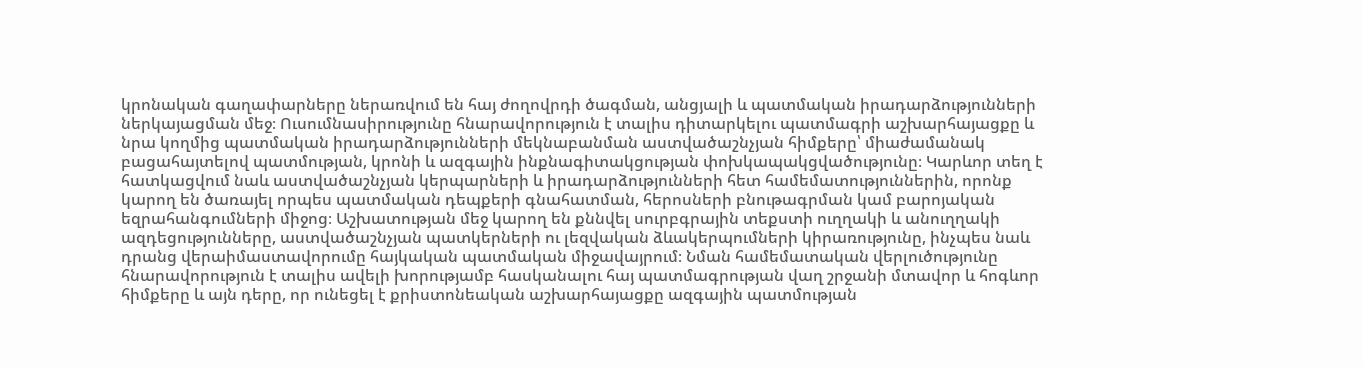կրոնական գաղափարները ներառվում են հայ ժողովրդի ծագման, անցյալի և պատմական իրադարձությունների ներկայացման մեջ։ Ուսումնասիրությունը հնարավորություն է տալիս դիտարկելու պատմագրի աշխարհայացքը և նրա կողմից պատմական իրադարձությունների մեկնաբանման աստվածաշնչյան հիմքերը՝ միաժամանակ բացահայտելով պատմության, կրոնի և ազգային ինքնագիտակցության փոխկապակցվածությունը։ Կարևոր տեղ է հատկացվում նաև աստվածաշնչյան կերպարների և իրադարձությունների հետ համեմատություններին, որոնք կարող են ծառայել որպես պատմական դեպքերի գնահատման, հերոսների բնութագրման կամ բարոյական եզրահանգումների միջոց։ Աշխատության մեջ կարող են քննվել սուրբգրային տեքստի ուղղակի և անուղղակի ազդեցությունները, աստվածաշնչյան պատկերների ու լեզվական ձևակերպումների կիրառությունը, ինչպես նաև դրանց վերաիմաստավորումը հայկական պատմական միջավայրում։ Նման համեմատական վերլուծությունը հնարավորություն է տալիս ավելի խորությամբ հասկանալու հայ պատմագրության վաղ շրջանի մտավոր և հոգևոր հիմքերը և այն դերը, որ ունեցել է քրիստոնեական աշխարհայացքը ազգային պատմության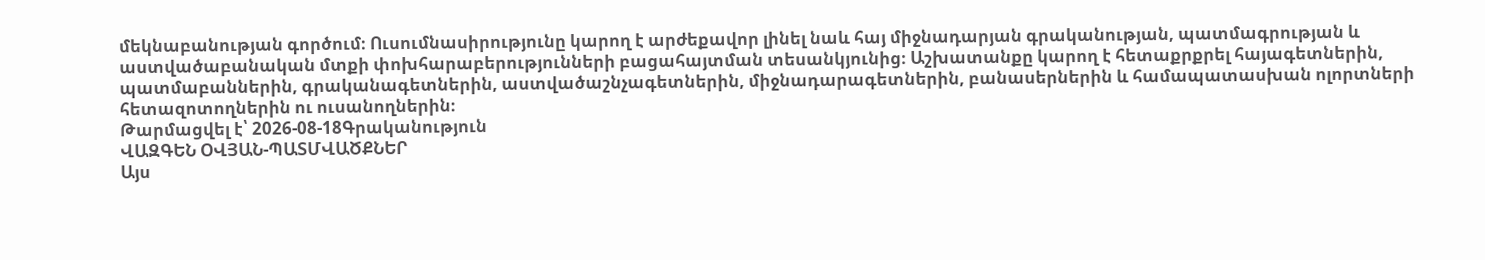մեկնաբանության գործում։ Ուսումնասիրությունը կարող է արժեքավոր լինել նաև հայ միջնադարյան գրականության, պատմագրության և աստվածաբանական մտքի փոխհարաբերությունների բացահայտման տեսանկյունից։ Աշխատանքը կարող է հետաքրքրել հայագետներին, պատմաբաններին, գրականագետներին, աստվածաշնչագետներին, միջնադարագետներին, բանասերներին և համապատասխան ոլորտների հետազոտողներին ու ուսանողներին։
Թարմացվել է՝ 2026-08-18Գրականություն
ՎԱԶԳԵՆ ՕՎՅԱՆ-ՊԱՏՄՎԱԾՔՆԵՐ
Այս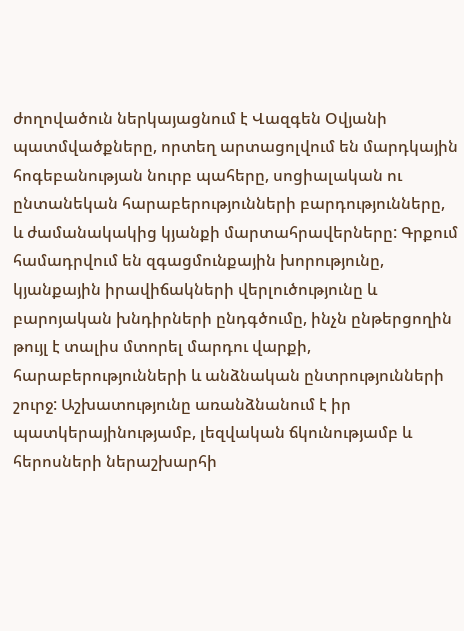ժողովածուն ներկայացնում է Վազգեն Օվյանի պատմվածքները, որտեղ արտացոլվում են մարդկային հոգեբանության նուրբ պահերը, սոցիալական ու ընտանեկան հարաբերությունների բարդությունները, և ժամանակակից կյանքի մարտահրավերները: Գրքում համադրվում են զգացմունքային խորությունը, կյանքային իրավիճակների վերլուծությունը և բարոյական խնդիրների ընդգծումը, ինչն ընթերցողին թույլ է տալիս մտորել մարդու վարքի, հարաբերությունների և անձնական ընտրությունների շուրջ: Աշխատությունը առանձնանում է իր պատկերայինությամբ, լեզվական ճկունությամբ և հերոսների ներաշխարհի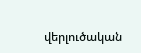վերլուծական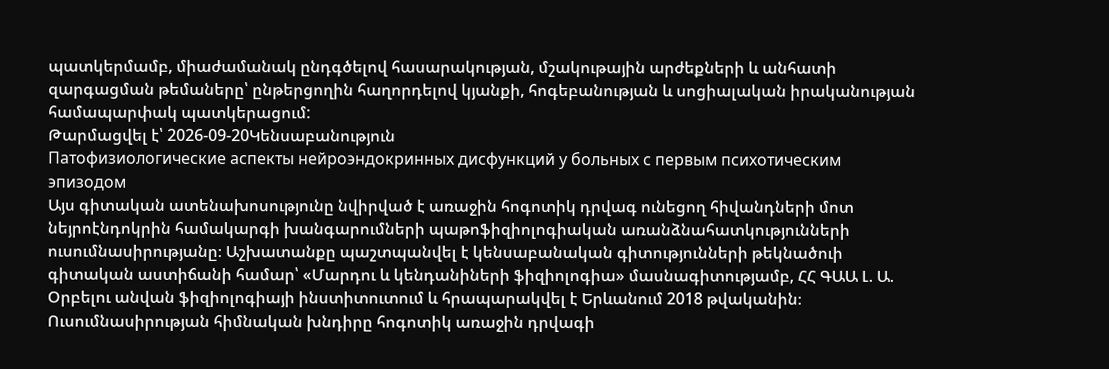պատկերմամբ, միաժամանակ ընդգծելով հասարակության, մշակութային արժեքների և անհատի զարգացման թեմաները՝ ընթերցողին հաղորդելով կյանքի, հոգեբանության և սոցիալական իրականության համապարփակ պատկերացում:
Թարմացվել է՝ 2026-09-20Կենսաբանություն
Патофизиологические аспекты нейроэндокринных дисфункций у больных с первым психотическим эпизодом
Այս գիտական ատենախոսությունը նվիրված է առաջին հոգոտիկ դրվագ ունեցող հիվանդների մոտ նեյրոէնդոկրին համակարգի խանգարումների պաթոֆիզիոլոգիական առանձնահատկությունների ուսումնասիրությանը։ Աշխատանքը պաշտպանվել է կենսաբանական գիտությունների թեկնածուի գիտական աստիճանի համար՝ «Մարդու և կենդանիների ֆիզիոլոգիա» մասնագիտությամբ, ՀՀ ԳԱԱ Լ. Ա. Օրբելու անվան ֆիզիոլոգիայի ինստիտուտում և հրապարակվել է Երևանում 2018 թվականին։ Ուսումնասիրության հիմնական խնդիրը հոգոտիկ առաջին դրվագի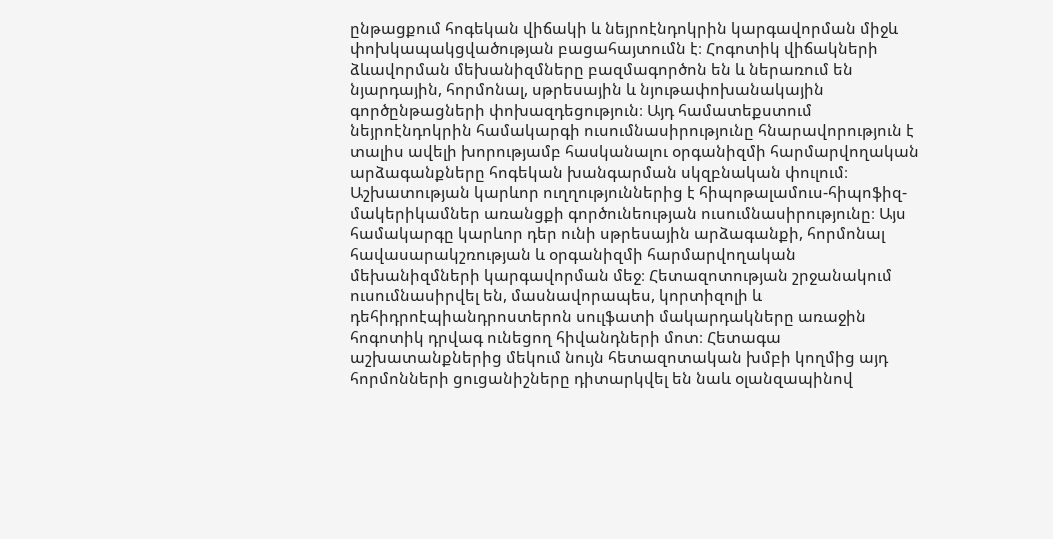ընթացքում հոգեկան վիճակի և նեյրոէնդոկրին կարգավորման միջև փոխկապակցվածության բացահայտումն է։ Հոգոտիկ վիճակների ձևավորման մեխանիզմները բազմագործոն են և ներառում են նյարդային, հորմոնալ, սթրեսային և նյութափոխանակային գործընթացների փոխազդեցություն։ Այդ համատեքստում նեյրոէնդոկրին համակարգի ուսումնասիրությունը հնարավորություն է տալիս ավելի խորությամբ հասկանալու օրգանիզմի հարմարվողական արձագանքները հոգեկան խանգարման սկզբնական փուլում։ Աշխատության կարևոր ուղղություններից է հիպոթալամուս-հիպոֆիզ-մակերիկամներ առանցքի գործունեության ուսումնասիրությունը։ Այս համակարգը կարևոր դեր ունի սթրեսային արձագանքի, հորմոնալ հավասարակշռության և օրգանիզմի հարմարվողական մեխանիզմների կարգավորման մեջ։ Հետազոտության շրջանակում ուսումնասիրվել են, մասնավորապես, կորտիզոլի և դեհիդրոէպիանդրոստերոն սուլֆատի մակարդակները առաջին հոգոտիկ դրվագ ունեցող հիվանդների մոտ։ Հետագա աշխատանքներից մեկում նույն հետազոտական խմբի կողմից այդ հորմոնների ցուցանիշները դիտարկվել են նաև օլանզապինով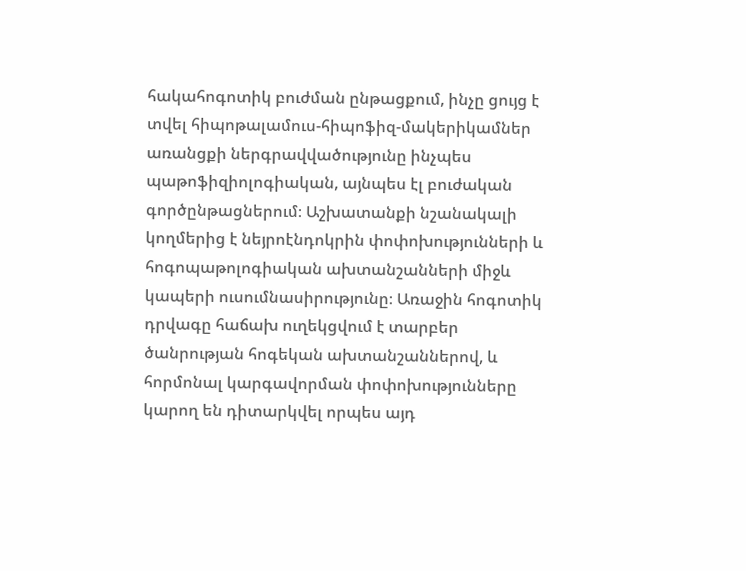հակահոգոտիկ բուժման ընթացքում, ինչը ցույց է տվել հիպոթալամուս-հիպոֆիզ-մակերիկամներ առանցքի ներգրավվածությունը ինչպես պաթոֆիզիոլոգիական, այնպես էլ բուժական գործընթացներում։ Աշխատանքի նշանակալի կողմերից է նեյրոէնդոկրին փոփոխությունների և հոգոպաթոլոգիական ախտանշանների միջև կապերի ուսումնասիրությունը։ Առաջին հոգոտիկ դրվագը հաճախ ուղեկցվում է տարբեր ծանրության հոգեկան ախտանշաններով, և հորմոնալ կարգավորման փոփոխությունները կարող են դիտարկվել որպես այդ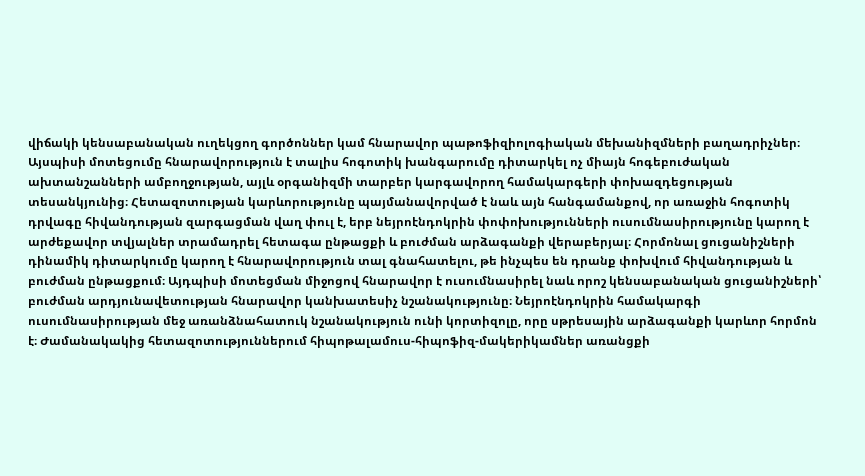վիճակի կենսաբանական ուղեկցող գործոններ կամ հնարավոր պաթոֆիզիոլոգիական մեխանիզմների բաղադրիչներ։ Այսպիսի մոտեցումը հնարավորություն է տալիս հոգոտիկ խանգարումը դիտարկել ոչ միայն հոգեբուժական ախտանշանների ամբողջության, այլև օրգանիզմի տարբեր կարգավորող համակարգերի փոխազդեցության տեսանկյունից։ Հետազոտության կարևորությունը պայմանավորված է նաև այն հանգամանքով, որ առաջին հոգոտիկ դրվագը հիվանդության զարգացման վաղ փուլ է, երբ նեյրոէնդոկրին փոփոխությունների ուսումնասիրությունը կարող է արժեքավոր տվյալներ տրամադրել հետագա ընթացքի և բուժման արձագանքի վերաբերյալ։ Հորմոնալ ցուցանիշների դինամիկ դիտարկումը կարող է հնարավորություն տալ գնահատելու, թե ինչպես են դրանք փոխվում հիվանդության և բուժման ընթացքում։ Այդպիսի մոտեցման միջոցով հնարավոր է ուսումնասիրել նաև որոշ կենսաբանական ցուցանիշների՝ բուժման արդյունավետության հնարավոր կանխատեսիչ նշանակությունը։ Նեյրոէնդոկրին համակարգի ուսումնասիրության մեջ առանձնահատուկ նշանակություն ունի կորտիզոլը, որը սթրեսային արձագանքի կարևոր հորմոն է։ Ժամանակակից հետազոտություններում հիպոթալամուս-հիպոֆիզ-մակերիկամներ առանցքի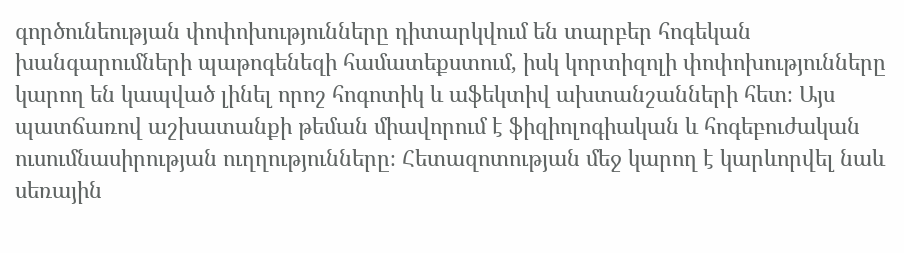գործունեության փոփոխությունները դիտարկվում են տարբեր հոգեկան խանգարումների պաթոգենեզի համատեքստում, իսկ կորտիզոլի փոփոխությունները կարող են կապված լինել որոշ հոգոտիկ և աֆեկտիվ ախտանշանների հետ։ Այս պատճառով աշխատանքի թեման միավորում է ֆիզիոլոգիական և հոգեբուժական ուսումնասիրության ուղղությունները։ Հետազոտության մեջ կարող է կարևորվել նաև սեռային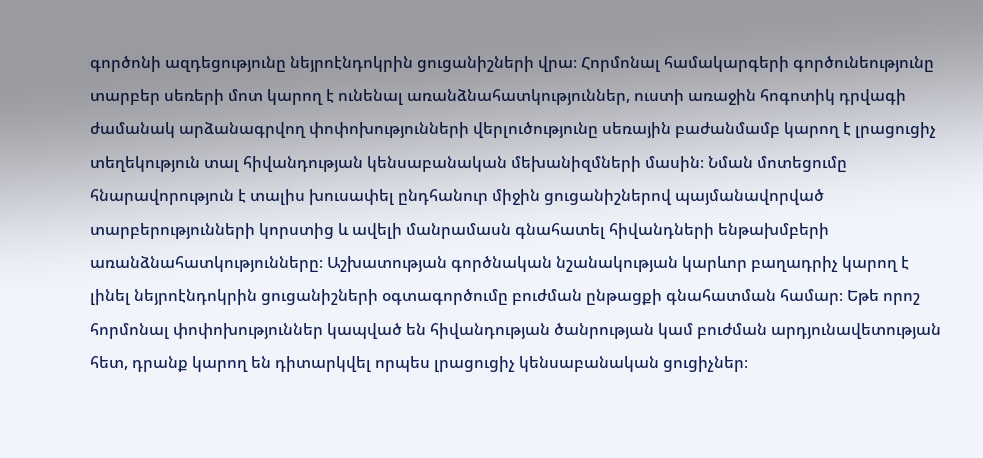գործոնի ազդեցությունը նեյրոէնդոկրին ցուցանիշների վրա։ Հորմոնալ համակարգերի գործունեությունը տարբեր սեռերի մոտ կարող է ունենալ առանձնահատկություններ, ուստի առաջին հոգոտիկ դրվագի ժամանակ արձանագրվող փոփոխությունների վերլուծությունը սեռային բաժանմամբ կարող է լրացուցիչ տեղեկություն տալ հիվանդության կենսաբանական մեխանիզմների մասին։ Նման մոտեցումը հնարավորություն է տալիս խուսափել ընդհանուր միջին ցուցանիշներով պայմանավորված տարբերությունների կորստից և ավելի մանրամասն գնահատել հիվանդների ենթախմբերի առանձնահատկությունները։ Աշխատության գործնական նշանակության կարևոր բաղադրիչ կարող է լինել նեյրոէնդոկրին ցուցանիշների օգտագործումը բուժման ընթացքի գնահատման համար։ Եթե որոշ հորմոնալ փոփոխություններ կապված են հիվանդության ծանրության կամ բուժման արդյունավետության հետ, դրանք կարող են դիտարկվել որպես լրացուցիչ կենսաբանական ցուցիչներ։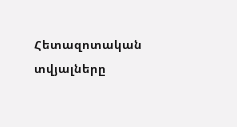Հետազոտական տվյալները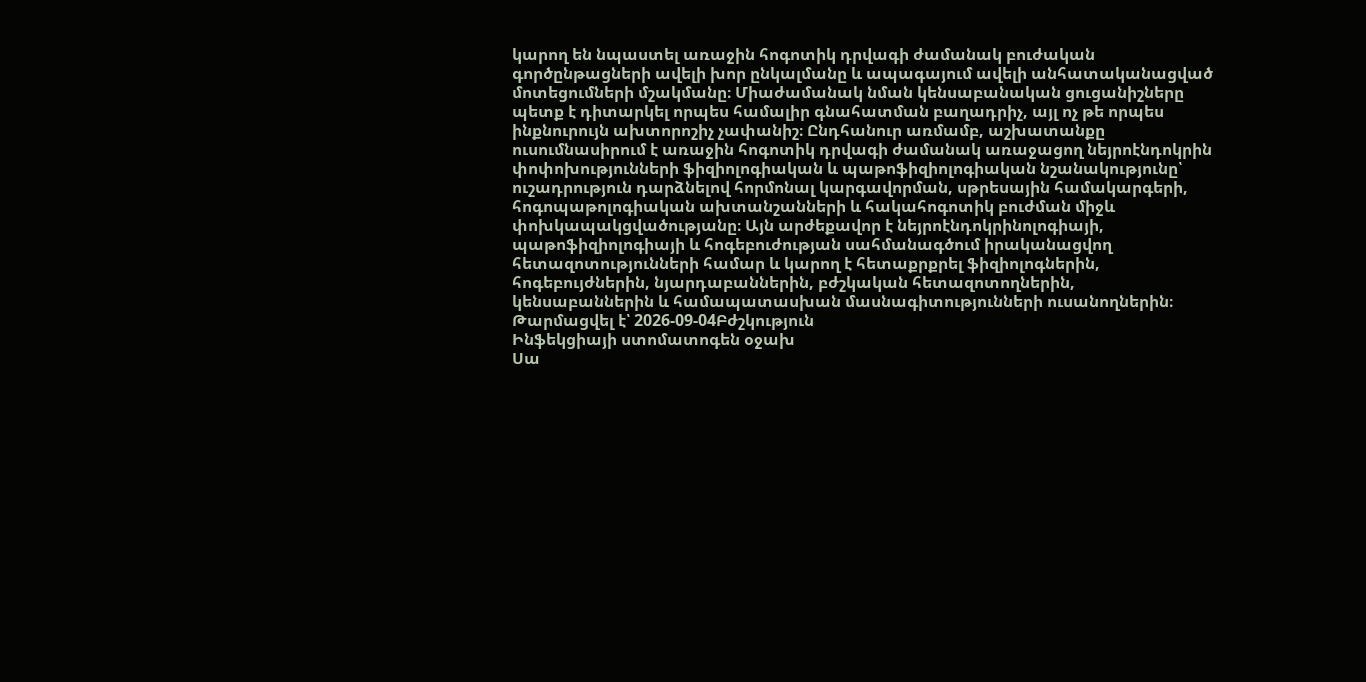կարող են նպաստել առաջին հոգոտիկ դրվագի ժամանակ բուժական գործընթացների ավելի խոր ընկալմանը և ապագայում ավելի անհատականացված մոտեցումների մշակմանը։ Միաժամանակ նման կենսաբանական ցուցանիշները պետք է դիտարկել որպես համալիր գնահատման բաղադրիչ, այլ ոչ թե որպես ինքնուրույն ախտորոշիչ չափանիշ։ Ընդհանուր առմամբ, աշխատանքը ուսումնասիրում է առաջին հոգոտիկ դրվագի ժամանակ առաջացող նեյրոէնդոկրին փոփոխությունների ֆիզիոլոգիական և պաթոֆիզիոլոգիական նշանակությունը՝ ուշադրություն դարձնելով հորմոնալ կարգավորման, սթրեսային համակարգերի, հոգոպաթոլոգիական ախտանշանների և հակահոգոտիկ բուժման միջև փոխկապակցվածությանը։ Այն արժեքավոր է նեյրոէնդոկրինոլոգիայի, պաթոֆիզիոլոգիայի և հոգեբուժության սահմանագծում իրականացվող հետազոտությունների համար և կարող է հետաքրքրել ֆիզիոլոգներին, հոգեբույժներին, նյարդաբաններին, բժշկական հետազոտողներին, կենսաբաններին և համապատասխան մասնագիտությունների ուսանողներին։
Թարմացվել է՝ 2026-09-04Բժշկություն
Ինֆեկցիայի ստոմատոգեն օջախ
Սա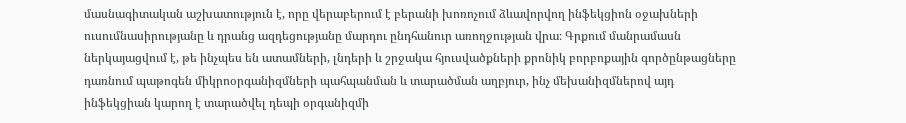մասնագիտական աշխատություն է, որը վերաբերում է բերանի խոռոչում ձևավորվող ինֆեկցիոն օջախների ուսումնասիրությանը և դրանց ազդեցությանը մարդու ընդհանուր առողջության վրա։ Գրքում մանրամասն ներկայացվում է, թե ինչպես են ատամների, լնդերի և շրջակա հյուսվածքների քրոնիկ բորբոքային գործընթացները դառնում պաթոգեն միկրոօրգանիզմների պահպանման և տարածման աղբյուր, ինչ մեխանիզմներով այդ ինֆեկցիան կարող է տարածվել դեպի օրգանիզմի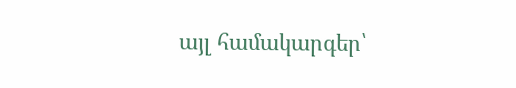այլ համակարգեր՝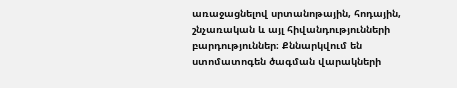առաջացնելով սրտանոթային, հոդային, շնչառական և այլ հիվանդությունների բարդություններ։ Քննարկվում են ստոմատոգեն ծագման վարակների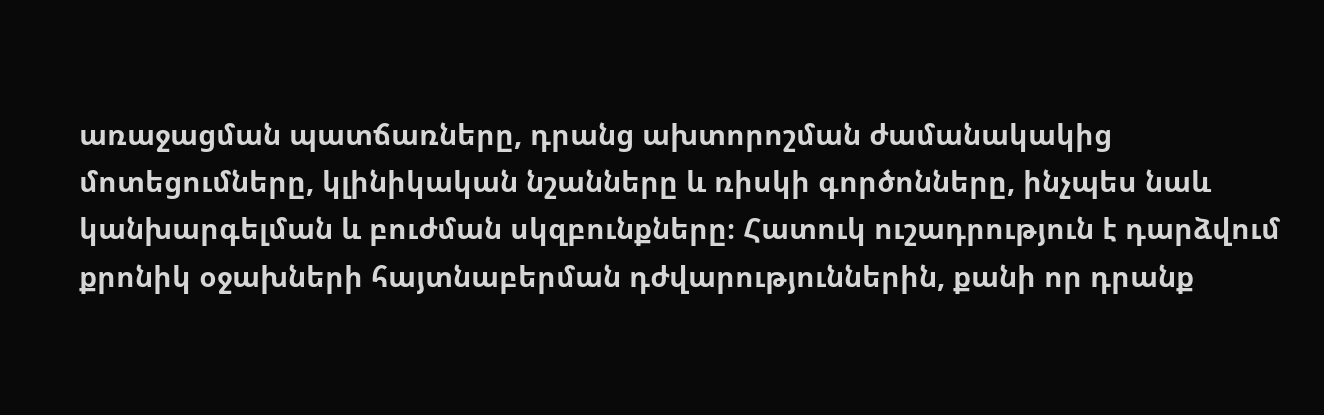առաջացման պատճառները, դրանց ախտորոշման ժամանակակից մոտեցումները, կլինիկական նշանները և ռիսկի գործոնները, ինչպես նաև կանխարգելման և բուժման սկզբունքները։ Հատուկ ուշադրություն է դարձվում քրոնիկ օջախների հայտնաբերման դժվարություններին, քանի որ դրանք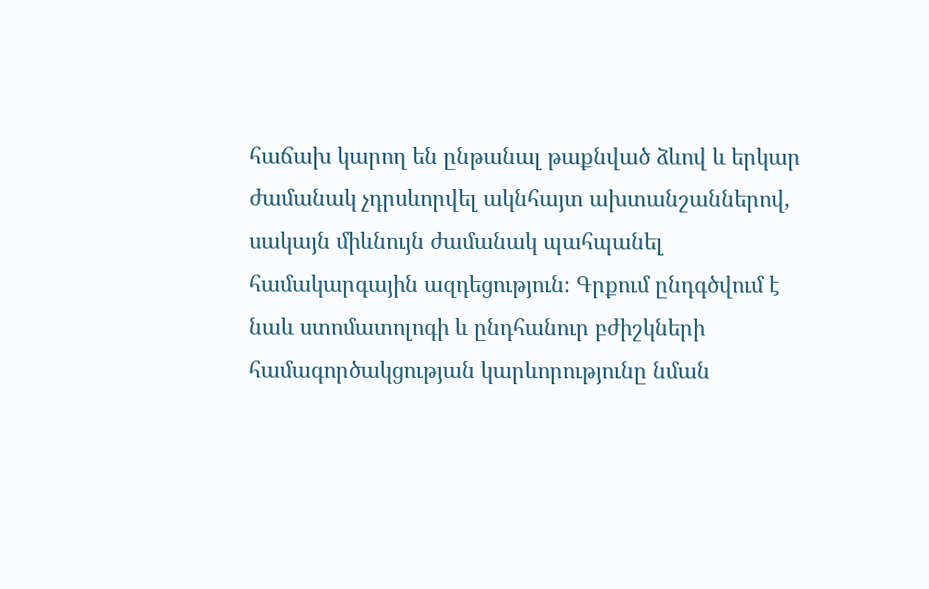հաճախ կարող են ընթանալ թաքնված ձևով և երկար ժամանակ չդրսևորվել ակնհայտ ախտանշաններով, սակայն միևնույն ժամանակ պահպանել համակարգային ազդեցություն։ Գրքում ընդգծվում է նաև ստոմատոլոգի և ընդհանուր բժիշկների համագործակցության կարևորությունը նման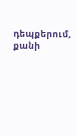դեպքերում, քանի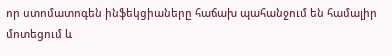որ ստոմատոգեն ինֆեկցիաները հաճախ պահանջում են համալիր մոտեցում և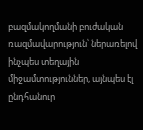բազմակողմանի բուժական ռազմավարություն՝ ներառելով ինչպես տեղային միջամտություններ, այնպես էլ ընդհանուր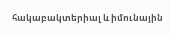հակաբակտերիալ և իմունային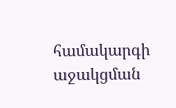համակարգի աջակցման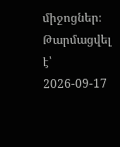միջոցներ։
Թարմացվել է՝ 2026-09-17